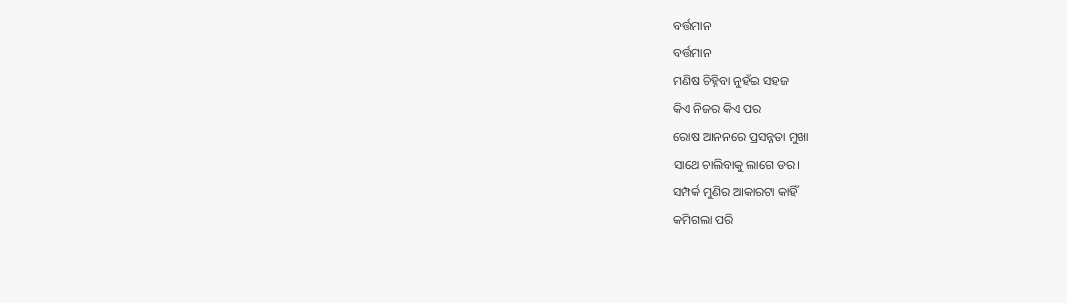ବର୍ତ୍ତମାନ
ବର୍ତ୍ତମାନ
ମଣିଷ ଚିହ୍ନିବା ନୁହଁଇ ସହଜ
କିଏ ନିଜର କିଏ ପର
ରୋଷ ଆନନରେ ପ୍ରସନ୍ନତା ମୁଖା
ସାଥେ ଚାଲିବାକୁ ଲାଗେ ଡର।
ସମ୍ପର୍କ ମୁଣିର ଆକାରଟା କାହିଁ
କମିଗଲା ପରି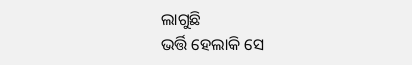ଲାଗୁଛି
ଭର୍ତ୍ତି ହେଲାକି ସେ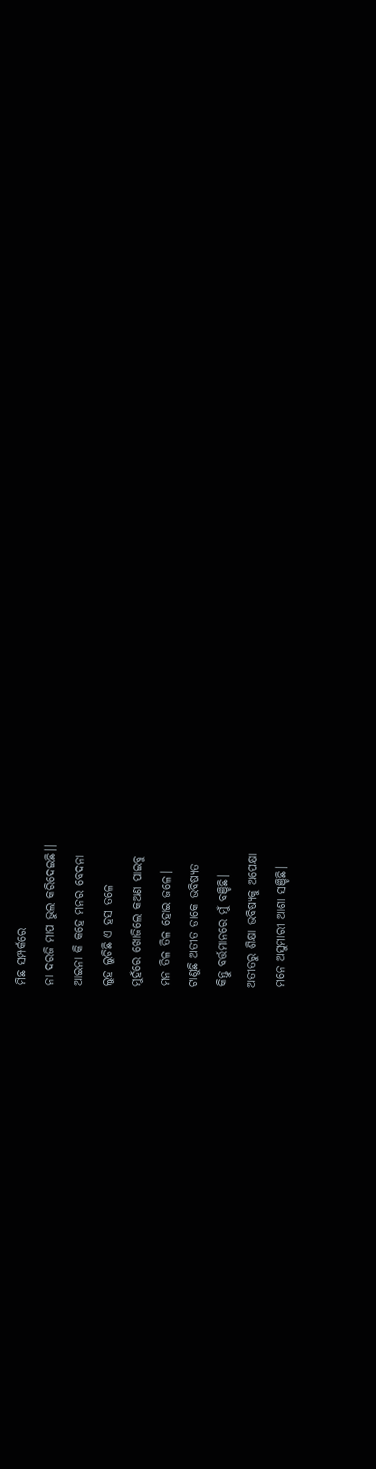ମିଛ ସମ୍ପର୍କରେ
ନା ଦରଜି ମାପ ଭୁଲ କରିଦେଇଛି।।
ଆଇନା କି କହେ ମନର ବେଦନା
ଲୁହ ଲୁଚିଛି ଏ ହସ ତଳେ
ମୁହଁରେ ଖୋଜିଲେ କଅଣ ପାଇବୁ
ମନ ତିଳ ତିଳ ହୋଇ ଜଳେ।
ଟାଣୁଛି ଅତୀତ ଡାକେ ଭବିଷ୍ୟତ
କିନ୍ତୁ ବର୍ତ୍ତମାନରେ ମୁଁ ବଞ୍ଚିଛି।
ଅତୀତରୁ ଶିକ୍ଷା ଭବିଷ୍ୟକୁ ଅପେକ୍ଷା
ମନେ ଅସୁମାରୀ ଆଶା ସଞ୍ଚିଛି।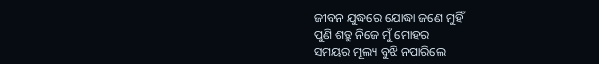ଜୀବନ ଯୁଦ୍ଧରେ ଯୋଦ୍ଧା ଜଣେ ମୁହିଁ
ପୁଣି ଶତ୍ରୁ ନିଜେ ମୁଁ ମୋହର
ସମୟର ମୂଲ୍ୟ ବୁଝି ନପାରିଲେ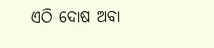ଏଠି ଦୋଷ ଅବା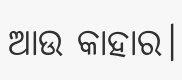ଆଉ କାହାର।